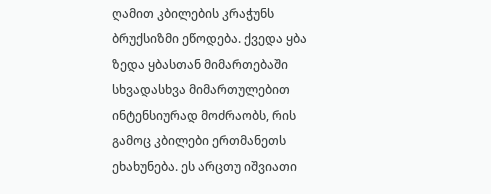ღამით კბილების კრაჭუნს ბრუქსიზმი ეწოდება. ქვედა ყბა ზედა ყბასთან მიმართებაში სხვადასხვა მიმართულებით ინტენსიურად მოძრაობს, რის გამოც კბილები ერთმანეთს ეხახუნება. ეს არცთუ იშვიათი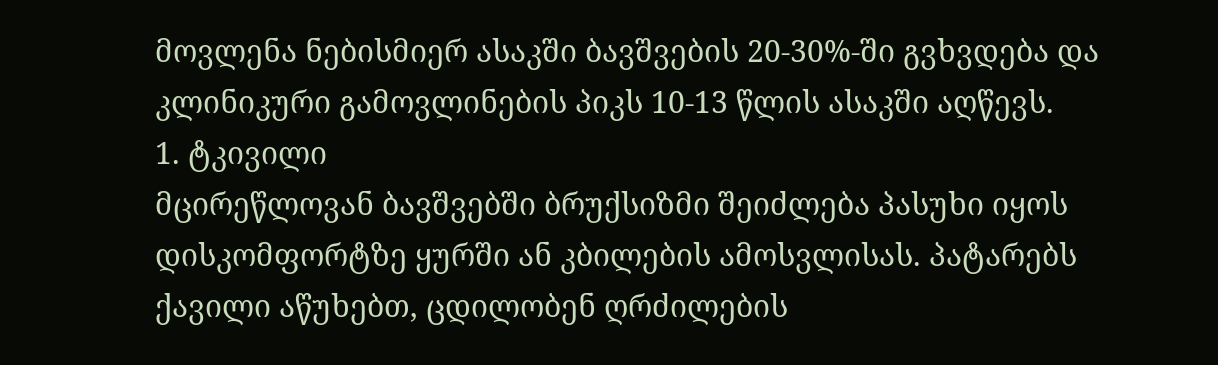მოვლენა ნებისმიერ ასაკში ბავშვების 20-30%-ში გვხვდება და კლინიკური გამოვლინების პიკს 10-13 წლის ასაკში აღწევს.
1. ტკივილი
მცირეწლოვან ბავშვებში ბრუქსიზმი შეიძლება პასუხი იყოს დისკომფორტზე ყურში ან კბილების ამოსვლისას. პატარებს ქავილი აწუხებთ, ცდილობენ ღრძილების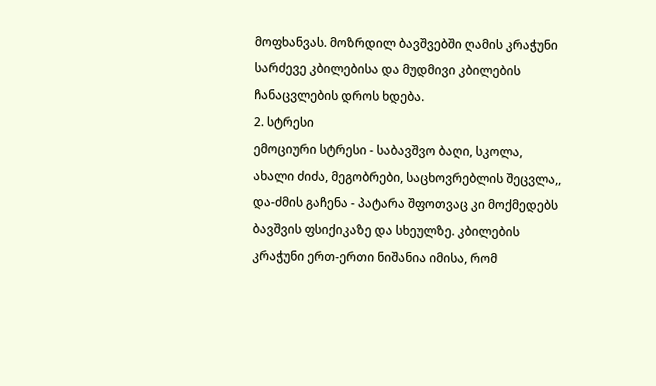მოფხანვას. მოზრდილ ბავშვებში ღამის კრაჭუნი სარძევე კბილებისა და მუდმივი კბილების ჩანაცვლების დროს ხდება.
2. სტრესი
ემოციური სტრესი - საბავშვო ბაღი, სკოლა, ახალი ძიძა, მეგობრები, საცხოვრებლის შეცვლა,, და-ძმის გაჩენა - პატარა შფოთვაც კი მოქმედებს ბავშვის ფსიქიკაზე და სხეულზე. კბილების კრაჭუნი ერთ-ერთი ნიშანია იმისა, რომ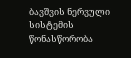ბავშვის ნერვული სისტემის წონასწორობა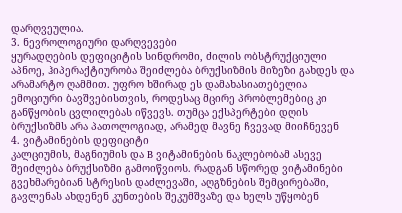დარღვეულია.
3. ნევროლოგიური დარღვევები
ყურადღების დეფიციტის სინდრომი, ძილის ობსტრუქციული აპნოე, ჰიპერაქტიურობა შეიძლება ბრუქსიზმის მიზეზი გახდეს და არამარტო ღამმით. უფრო ხშირად ეს დამახასიათებელია ემოციური ბავშვებისთვის, როდესაც მცირე პრობლემებიც კი განწყობის ცვლილებას იწვევს. თუმცა ექსპერტები დღის ბრუქსიზმს არა პათოლოგიად, არამედ მავნე ჩვევად მიიჩნევენ
4. ვიტამინების დეფიციტი
კალციუმის, მაგნიუმის და B ვიტამინების ნაკლებობამ ასევე შეიძლება ბრუქსიზმი გამოიწვიოს. რადგან სწორედ ვიტამინები გვეხმარებიან სტრესის დაძლევაში, აღგზნების შემცირებაში, გავლენას ახდენენ კუნთების შეკუმშვაზე და ხელს უწყობენ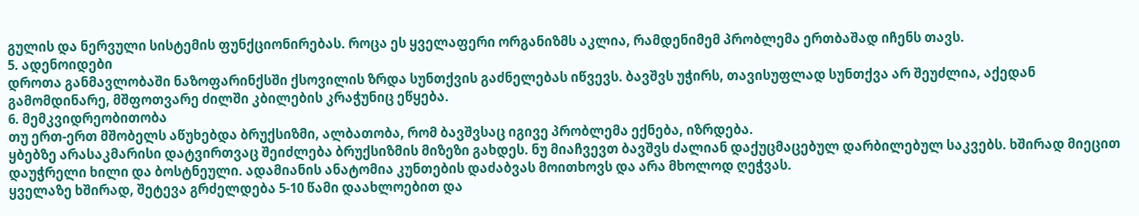გულის და ნერვული სისტემის ფუნქციონირებას. როცა ეს ყველაფერი ორგანიზმს აკლია, რამდენიმემ პრობლემა ერთბაშად იჩენს თავს.
5. ადენოიდები
დროთა განმავლობაში ნაზოფარინქსში ქსოვილის ზრდა სუნთქვის გაძნელებას იწვევს. ბავშვს უჭირს, თავისუფლად სუნთქვა არ შეუძლია, აქედან გამომდინარე, მშფოთვარე ძილში კბილების კრაჭუნიც ეწყება.
6. მემკვიდრეობითობა
თუ ერთ-ერთ მშობელს აწუხებდა ბრუქსიზმი, ალბათობა, რომ ბავშვსაც იგივე პრობლემა ექნება, იზრდება.
ყბებზე არასაკმარისი დატვირთვაც შეიძლება ბრუქსიზმის მიზეზი გახდეს. ნუ მიაჩვევთ ბავშვს ძალიან დაქუცმაცებულ დარბილებულ საკვებს. ხშირად მიეცით დაუჭრელი ხილი და ბოსტნეული. ადამიანის ანატომია კუნთების დაძაბვას მოითხოვს და არა მხოლოდ ღეჭვას.
ყველაზე ხშირად, შეტევა გრძელდება 5-10 წამი დაახლოებით და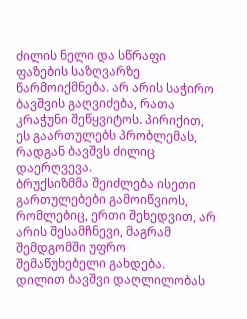ძილის ნელი და სწრაფი ფაზების საზღვარზე წარმოიქმნება. არ არის საჭირო ბავშვის გაღვიძება, რათა კრაჭუნი შეწყვიტოს. პირიქით, ეს გაართულებს პრობლემას, რადგან ბავშვს ძილიც დაერღვევა.
ბრუქსიზმმა შეიძლება ისეთი გართულებები გამოიწვიოს, რომლებიც, ერთი შეხედვით, არ არის შესამჩნევი, მაგრამ შემდგომში უფრო შემაწუხებელი გახდება.
დილით ბავშვი დაღლილობას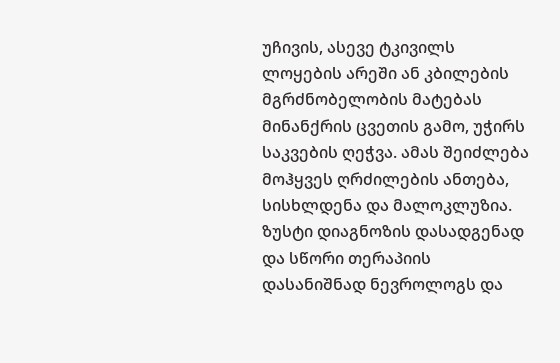უჩივის, ასევე ტკივილს ლოყების არეში ან კბილების მგრძნობელობის მატებას მინანქრის ცვეთის გამო, უჭირს საკვების ღეჭვა. ამას შეიძლება მოჰყვეს ღრძილების ანთება, სისხლდენა და მალოკლუზია.
ზუსტი დიაგნოზის დასადგენად და სწორი თერაპიის დასანიშნად ნევროლოგს და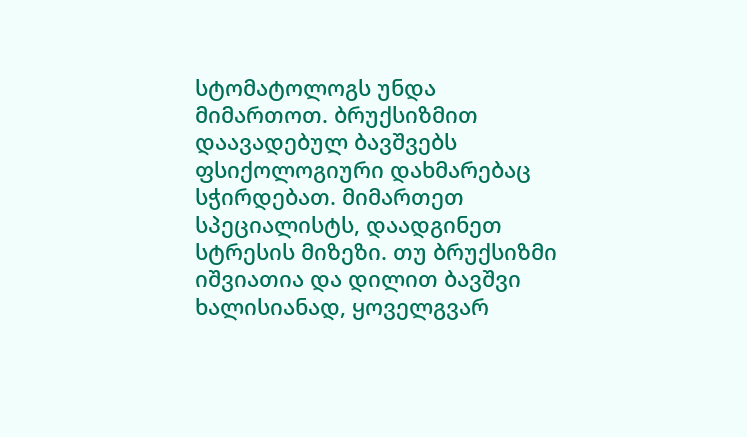სტომატოლოგს უნდა მიმართოთ. ბრუქსიზმით დაავადებულ ბავშვებს ფსიქოლოგიური დახმარებაც სჭირდებათ. მიმართეთ სპეციალისტს, დაადგინეთ სტრესის მიზეზი. თუ ბრუქსიზმი იშვიათია და დილით ბავშვი ხალისიანად, ყოველგვარ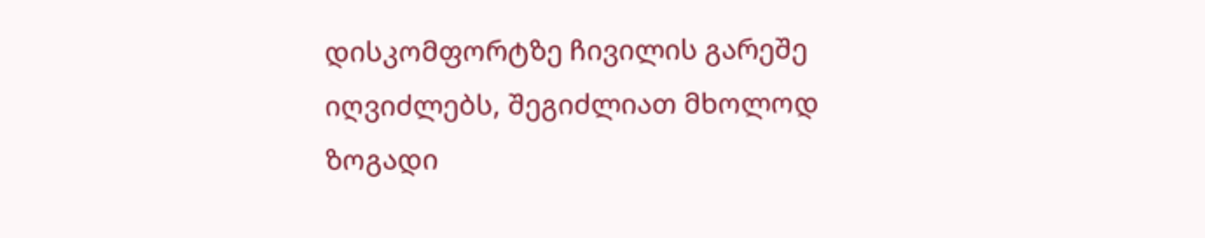დისკომფორტზე ჩივილის გარეშე იღვიძლებს, შეგიძლიათ მხოლოდ ზოგადი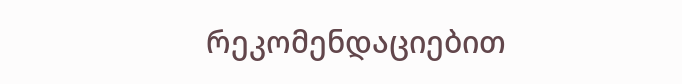რეკომენდაციებით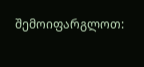შემოიფარგლოთ: